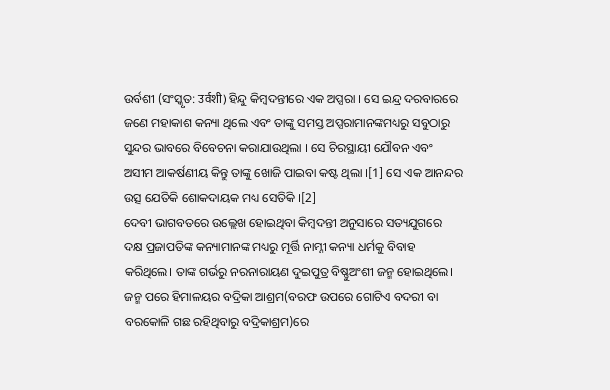ଉର୍ବଶୀ (ସଂସ୍କୃତ: उर्वशी) ହିନ୍ଦୁ କିମ୍ବଦନ୍ତୀରେ ଏକ ଅପ୍ସରା । ସେ ଇନ୍ଦ୍ର ଦରବାରରେ ଜଣେ ମହାକାଶ କନ୍ୟା ଥିଲେ ଏବଂ ତାଙ୍କୁ ସମସ୍ତ ଅପ୍ସରାମାନଙ୍କମଧ୍ୟରୁ ସବୁଠାରୁ ସୁନ୍ଦର ଭାବରେ ବିବେଚନା କରାଯାଉଥିଲା । ସେ ଚିରସ୍ଥାୟୀ ଯୌବନ ଏବଂ ଅସୀମ ଆକର୍ଷଣୀୟ କିନ୍ତୁ ତାଙ୍କୁ ଖୋଜି ପାଇବା କଷ୍ଟ ଥିଲା ।[1] ସେ ଏକ ଆନନ୍ଦର ଉତ୍ସ ଯେତିକି ଶୋକଦାୟକ ମଧ୍ୟ ସେତିକି ।[2]
ଦେବୀ ଭାଗବତରେ ଉଲ୍ଲେଖ ହୋଇଥିବା କିମ୍ବଦନ୍ତୀ ଅନୁସାରେ ସତ୍ୟଯୁଗରେ ଦକ୍ଷ ପ୍ରଜାପତିଙ୍କ କନ୍ୟାମାନଙ୍କ ମଧ୍ୟରୁ ମୂର୍ତ୍ତି ନାମ୍ନୀ କନ୍ୟା ଧର୍ମକୁ ବିବାହ କରିଥିଲେ। ତାଙ୍କ ଗର୍ଭରୁ ନରନାରାୟଣ ଦୁଇପୁତ୍ର ବିଷ୍ଣୁଅଂଶୀ ଜନ୍ମ ହୋଇଥିଲେ। ଜନ୍ମ ପରେ ହିମାଳୟର ବଦ୍ରିକା ଆଶ୍ରମ(ବରଫ ଉପରେ ଗୋଟିଏ ବଦରୀ ବା ବରକୋଳି ଗଛ ରହିଥିବାରୁ ବଦ୍ରିକାଶ୍ରମ)ରେ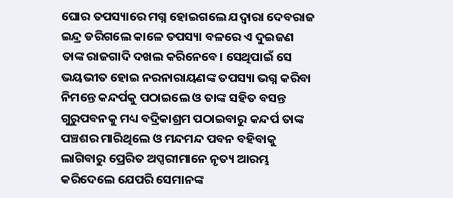ଘୋର ତପସ୍ୟାରେ ମଗ୍ନ ହୋଇଗଲେ ଯଦ୍ୱାରା ଦେବରାଜ ଇନ୍ଦ୍ର ଡରିଗଲେ କାଳେ ତପସ୍ୟା ବଳରେ ଏ ଦୁଇଜଣ ତାଙ୍କ ରାଜଗାଦି ଦଖଲ କରିନେବେ। ସେଥିପାଇଁ ସେ ଭୟଭୀତ ହୋଇ ନରନାରାୟଣଙ୍କ ତପସ୍ୟା ଭଗ୍ନ କରିବା ନିମନ୍ତେ କନ୍ଦର୍ପକୁ ପଠାଇଲେ ଓ ତାଙ୍କ ସହିତ ବସନ୍ତ ଗୁରୁପବନକୁ ମଧ୍ୟ ବଦ୍ରିକାଶ୍ରମ ପଠାଇବାରୁ କନ୍ଦର୍ପ ତାଙ୍କ ପଞ୍ଚଶର ମାରିଥିଲେ ଓ ମନ୍ଦମନ୍ଦ ପବନ ବହିବାକୁ ଲାଗିବାରୁ ପ୍ରେରିତ ଅପ୍ସରୀମାନେ ନୃତ୍ୟ ଆରମ୍ଭ କରିଦେଲେ ଯେପରି ସେମାନଙ୍କ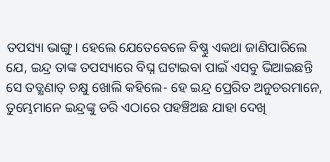ତପସ୍ୟା ଭାଙ୍ଗୁ। ହେଲେ ଯେତେବେଳେ ବିଷ୍ଣୁ ଏକଥା ଜାଣିପାରିଲେ ଯେ, ଇନ୍ଦ୍ର ତାଙ୍କ ତପସ୍ୟାରେ ବିଘ୍ନ ଘଟାଇବା ପାଇଁ ଏସବୁ ଭିଆଇଛନ୍ତି ସେ ତତ୍କ୍ଷଣାତ୍ ଚକ୍ଷୁ ଖୋଲି କହିଲେ- ହେ ଇନ୍ଦ୍ର ପ୍ରେରିତ ଅନୁଚରମାନେ, ତୁମ୍ଭେମାନେ ଇନ୍ଦ୍ରଙ୍କୁ ଡରି ଏଠାରେ ପହଞ୍ଚିଅଛ ଯାହା ଦେଖି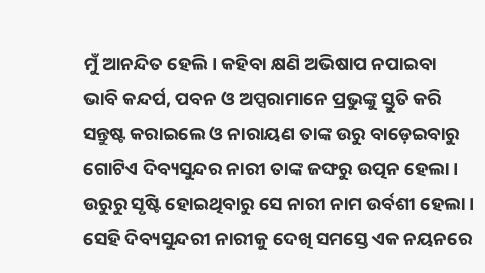ମୁଁ ଆନନ୍ଦିତ ହେଲି। କହିବା କ୍ଷଣି ଅଭିଷାପ ନପାଇବା ଭାବି କନ୍ଦର୍ପ, ପବନ ଓ ଅପ୍ସରାମାନେ ପ୍ରଭୁଙ୍କୁ ସ୍ତୁତି କରି ସନ୍ତୁଷ୍ଟ କରାଇଲେ ଓ ନାରାୟଣ ତାଙ୍କ ଉରୁ ବାଡ଼େଇବାରୁ ଗୋଟିଏ ଦିବ୍ୟସୁନ୍ଦର ନାରୀ ତାଙ୍କ ଜଙ୍ଘରୁ ଉତ୍ପନ ହେଲା । ଉରୁରୁ ସୃଷ୍ଟି ହୋଇଥିବାରୁ ସେ ନାରୀ ନାମ ଉର୍ବଶୀ ହେଲା। ସେହି ଦିବ୍ୟସୁନ୍ଦରୀ ନାରୀକୁ ଦେଖି ସମସ୍ତେ ଏକ ନୟନରେ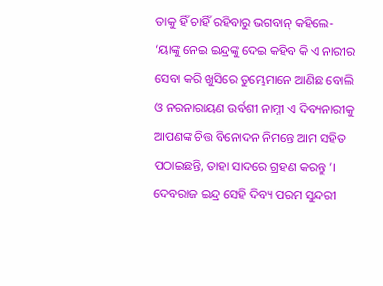ତାକୁ ହିଁ ଚାହିଁ ରହିବାରୁ ଭଗବାନ୍ କହିଲେ- ‘ୟାଙ୍କୁ ନେଇ ଇନ୍ଦ୍ରଙ୍କୁ ଦେଇ କହିବ କି ଏ ନାରୀର ସେବା କରି ଖୁସିରେ ତୁମ୍ଭେମାନେ ଆଣିଛ ବୋଲି ଓ ନରନାରାୟଣ ଉର୍ବଶୀ ନାମ୍ନୀ ଏ ଦିବ୍ୟନାରୀକୁ ଆପଣଙ୍କ ଚିତ୍ତ ବିନୋଦନ ନିମନ୍ତେ ଆମ ସହିତ ପଠାଇଛନ୍ତି, ତାହା ସାଦରେ ଗ୍ରହଣ କରନ୍ତୁ ’। ଦେବରାଜ ଇନ୍ଦ୍ର ସେହି ଦିବ୍ୟ ପରମ ସୁନ୍ଦରୀ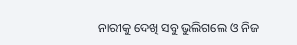ନାରୀକୁ ଦେଖି ସବୁ ଭୁଲିଗଲେ ଓ ନିଜ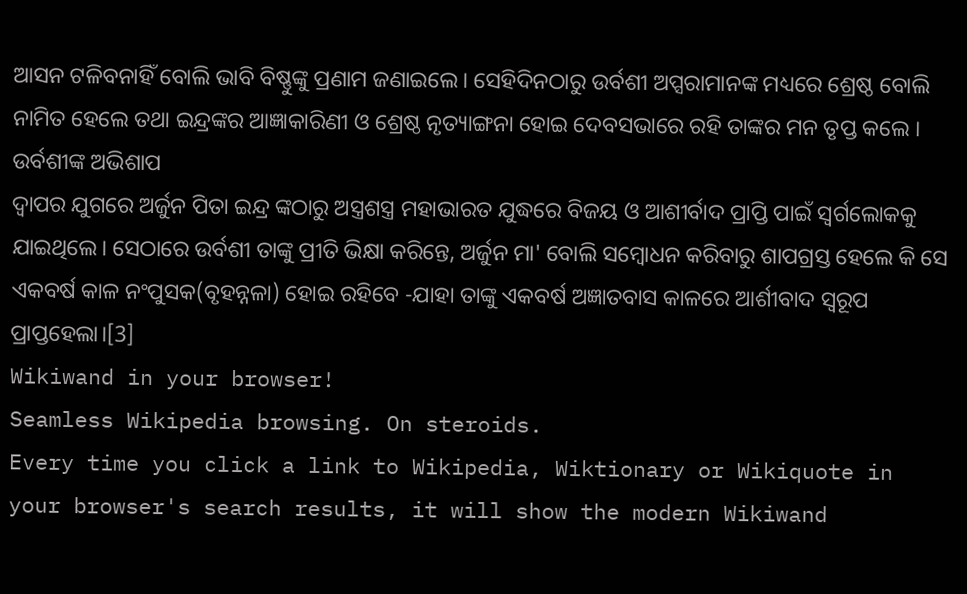ଆସନ ଟଳିବନାହିଁ ବୋଲି ଭାବି ବିଷ୍ଣୁଙ୍କୁ ପ୍ରଣାମ ଜଣାଇଲେ। ସେହିଦିନଠାରୁ ଉର୍ବଶୀ ଅପ୍ସରାମାନଙ୍କ ମଧ୍ୟରେ ଶ୍ରେଷ୍ଠ ବୋଲି ନାମିତ ହେଲେ ତଥା ଇନ୍ଦ୍ରଙ୍କର ଆଜ୍ଞାକାରିଣୀ ଓ ଶ୍ରେଷ୍ଠ ନୃତ୍ୟାଙ୍ଗନା ହୋଇ ଦେବସଭାରେ ରହି ତାଙ୍କର ମନ ତୃପ୍ତ କଲେ ।
ଉର୍ବଶୀଙ୍କ ଅଭିଶାପ
ଦ୍ୱାପର ଯୁଗରେ ଅର୍ଜୁନ ପିତା ଇନ୍ଦ୍ର ଙ୍କଠାରୁ ଅସ୍ତ୍ରଶସ୍ତ୍ର ମହାଭାରତ ଯୁଦ୍ଧରେ ବିଜୟ ଓ ଆଶୀର୍ବାଦ ପ୍ରାପ୍ତି ପାଇଁ ସ୍ୱର୍ଗଲୋକକୁ ଯାଇଥିଲେ। ସେଠାରେ ଉର୍ବଶୀ ତାଙ୍କୁ ପ୍ରୀତି ଭିକ୍ଷା କରିନ୍ତେ, ଅର୍ଜୁନ ମା' ବୋଲି ସମ୍ବୋଧନ କରିବାରୁ ଶାପଗ୍ରସ୍ତ ହେଲେ କି ସେ ଏକବର୍ଷ କାଳ ନଂପୁସକ(ବୃହନ୍ନଳା) ହୋଇ ରହିବେ -ଯାହା ତାଙ୍କୁ ଏକବର୍ଷ ଅଜ୍ଞାତବାସ କାଳରେ ଆର୍ଶୀବାଦ ସ୍ୱରୂପ ପ୍ରାପ୍ତହେଲା।[3]
Wikiwand in your browser!
Seamless Wikipedia browsing. On steroids.
Every time you click a link to Wikipedia, Wiktionary or Wikiquote in your browser's search results, it will show the modern Wikiwand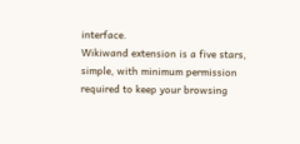interface.
Wikiwand extension is a five stars, simple, with minimum permission required to keep your browsing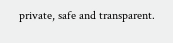private, safe and transparent.